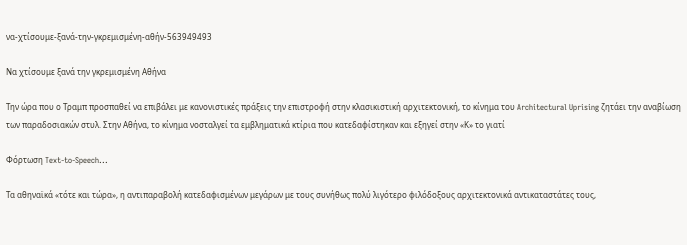να-χτίσουμε-ξανά-την-γκρεμισμένη-αθήν-563949493

Να χτίσουμε ξανά την γκρεμισμένη Αθήνα

Την ώρα που ο Τραμπ προσπαθεί να επιβάλει με κανονιστικές πράξεις την επιστροφή στην κλασικιστική αρχιτεκτονική, το κίνημα του Architectural Uprising ζητάει την αναβίωση των παραδοσιακών στυλ. Στην Αθήνα, το κίνημα νοσταλγεί τα εμβληματικά κτίρια που κατεδαφίστηκαν και εξηγεί στην «Κ» το γιατί

Φόρτωση Text-to-Speech...

Τα αθηναϊκά «τότε και τώρα», η αντιπαραβολή κατεδαφισμένων μεγάρων με τους συνήθως πολύ λιγότερο φιλόδοξους αρχιτεκτονικά αντικαταστάτες τους,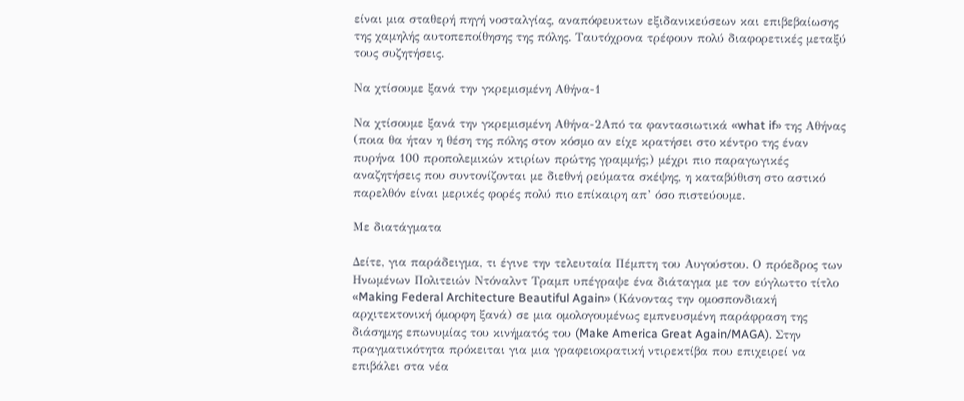είναι μια σταθερή πηγή νοσταλγίας, αναπόφευκτων εξιδανικεύσεων και επιβεβαίωσης της χαμηλής αυτοπεποίθησης της πόλης. Ταυτόχρονα τρέφουν πολύ διαφορετικές μεταξύ τους συζητήσεις.

Να χτίσουμε ξανά την γκρεμισμένη Αθήνα-1

Να χτίσουμε ξανά την γκρεμισμένη Αθήνα-2Από τα φαντασιωτικά «what if» της Αθήνας (ποια θα ήταν η θέση της πόλης στον κόσμο αν είχε κρατήσει στο κέντρο της έναν πυρήνα 100 προπολεμικών κτιρίων πρώτης γραμμής;) μέχρι πιο παραγωγικές αναζητήσεις που συντονίζονται με διεθνή ρεύματα σκέψης, η καταβύθιση στο αστικό παρελθόν είναι μερικές φορές πολύ πιο επίκαιρη απ’ όσο πιστεύουμε.

Με διατάγματα

Δείτε, για παράδειγμα, τι έγινε την τελευταία Πέμπτη του Αυγούστου. Ο πρόεδρος των Ηνωμένων Πολιτειών Ντόναλντ Τραμπ υπέγραψε ένα διάταγμα με τον εύγλωττο τίτλο «Making Federal Architecture Beautiful Again» (Κάνοντας την ομοσπονδιακή αρχιτεκτονική όμορφη ξανά) σε μια ομολογουμένως εμπνευσμένη παράφραση της διάσημης επωνυμίας του κινήματός του (Make America Great Again/MAGA). Στην πραγματικότητα πρόκειται για μια γραφειοκρατική ντιρεκτίβα που επιχειρεί να επιβάλει στα νέα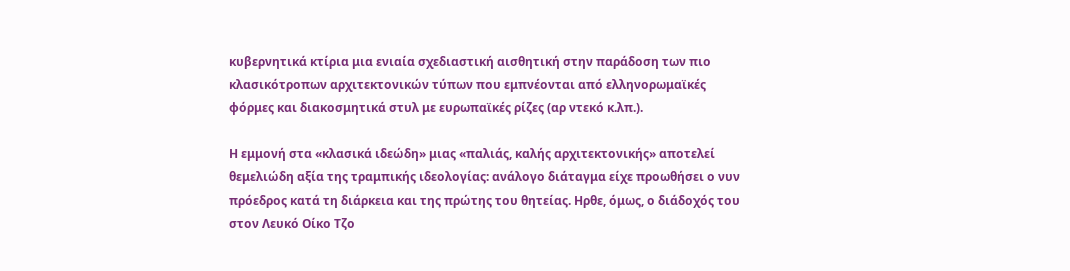κυβερνητικά κτίρια μια ενιαία σχεδιαστική αισθητική στην παράδοση των πιο κλασικότροπων αρχιτεκτονικών τύπων που εμπνέονται από ελληνορωμαϊκές φόρμες και διακοσμητικά στυλ με ευρωπαϊκές ρίζες (αρ ντεκό κ.λπ.).

Η εμμονή στα «κλασικά ιδεώδη» μιας «παλιάς, καλής αρχιτεκτονικής» αποτελεί θεμελιώδη αξία της τραμπικής ιδεολογίας: ανάλογο διάταγμα είχε προωθήσει ο νυν πρόεδρος κατά τη διάρκεια και της πρώτης του θητείας. Ηρθε, όμως, ο διάδοχός του στον Λευκό Οίκο Τζο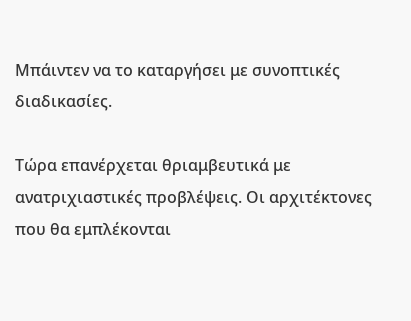Μπάιντεν να το καταργήσει με συνοπτικές διαδικασίες.

Τώρα επανέρχεται θριαμβευτικά με ανατριχιαστικές προβλέψεις. Οι αρχιτέκτονες που θα εμπλέκονται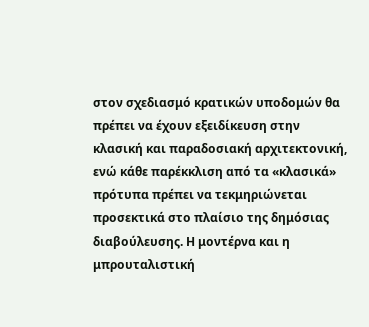στον σχεδιασμό κρατικών υποδομών θα πρέπει να έχουν εξειδίκευση στην κλασική και παραδοσιακή αρχιτεκτονική, ενώ κάθε παρέκκλιση από τα «κλασικά» πρότυπα πρέπει να τεκμηριώνεται προσεκτικά στο πλαίσιο της δημόσιας διαβούλευσης. Η μοντέρνα και η μπρουταλιστική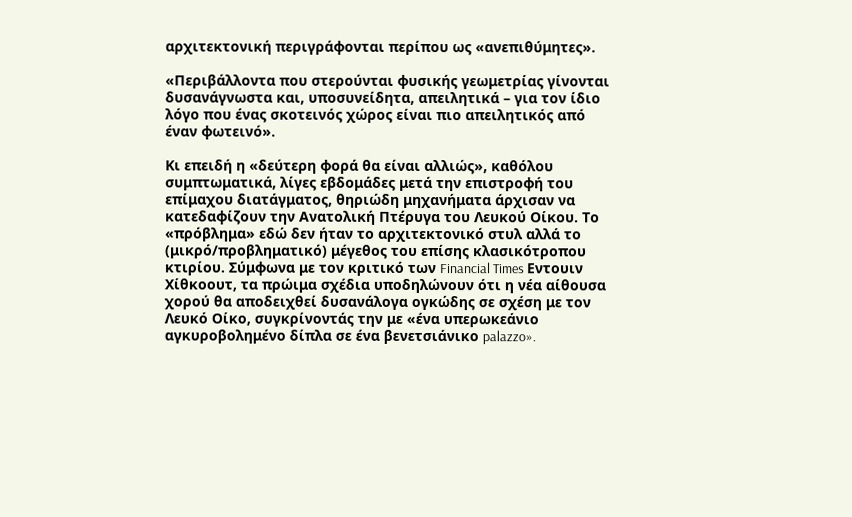αρχιτεκτονική περιγράφονται περίπου ως «ανεπιθύμητες».

«Περιβάλλοντα που στερούνται φυσικής γεωμετρίας γίνονται δυσανάγνωστα και, υποσυνείδητα, απειλητικά – για τον ίδιο λόγο που ένας σκοτεινός χώρος είναι πιο απειλητικός από έναν φωτεινό».

Κι επειδή η «δεύτερη φορά θα είναι αλλιώς», καθόλου συμπτωματικά, λίγες εβδομάδες μετά την επιστροφή του επίμαχου διατάγματος, θηριώδη μηχανήματα άρχισαν να κατεδαφίζουν την Ανατολική Πτέρυγα του Λευκού Οίκου. Το «πρόβλημα» εδώ δεν ήταν το αρχιτεκτονικό στυλ αλλά το (μικρό/προβληματικό) μέγεθος του επίσης κλασικότροπου κτιρίου. Σύμφωνα με τον κριτικό των Financial Times Εντουιν Χίθκοουτ, τα πρώιμα σχέδια υποδηλώνουν ότι η νέα αίθουσα χορού θα αποδειχθεί δυσανάλογα ογκώδης σε σχέση με τον Λευκό Οίκο, συγκρίνοντάς την με «ένα υπερωκεάνιο αγκυροβολημένο δίπλα σε ένα βενετσιάνικο palazzo».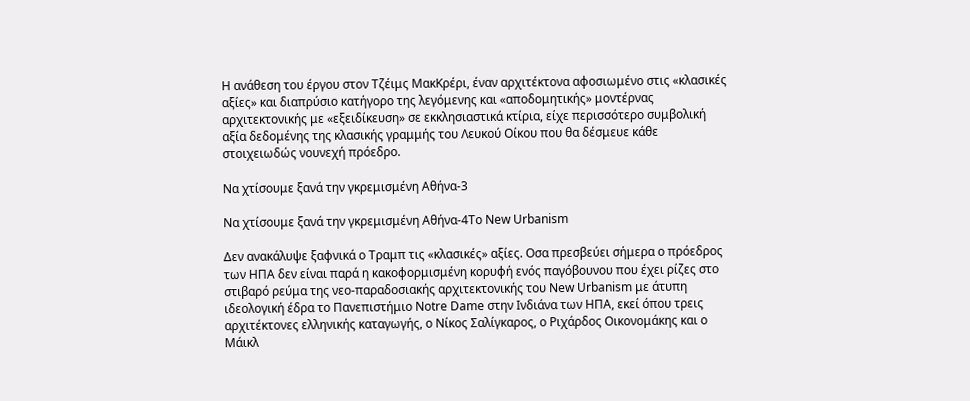Η ανάθεση του έργου στον Τζέιμς ΜακΚρέρι, έναν αρχιτέκτονα αφοσιωμένο στις «κλασικές αξίες» και διαπρύσιο κατήγορο της λεγόμενης και «αποδομητικής» μοντέρνας αρχιτεκτονικής με «εξειδίκευση» σε εκκλησιαστικά κτίρια, είχε περισσότερο συμβολική αξία δεδομένης της κλασικής γραμμής του Λευκού Οίκου που θα δέσμευε κάθε στοιχειωδώς νουνεχή πρόεδρο.

Να χτίσουμε ξανά την γκρεμισμένη Αθήνα-3

Να χτίσουμε ξανά την γκρεμισμένη Αθήνα-4Το New Urbanism

Δεν ανακάλυψε ξαφνικά ο Τραμπ τις «κλασικές» αξίες. Οσα πρεσβεύει σήμερα ο πρόεδρος των ΗΠΑ δεν είναι παρά η κακοφορμισμένη κορυφή ενός παγόβουνου που έχει ρίζες στο στιβαρό ρεύμα της νεο-παραδοσιακής αρχιτεκτονικής του New Urbanism με άτυπη ιδεολογική έδρα το Πανεπιστήμιο Notre Dame στην Ινδιάνα των ΗΠΑ, εκεί όπου τρεις αρχιτέκτονες ελληνικής καταγωγής, ο Νίκος Σαλίγκαρος, ο Ριχάρδος Οικονομάκης και ο Μάικλ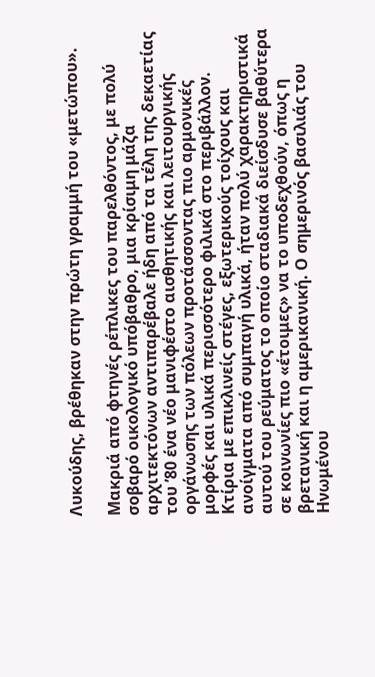Λυκούδης, βρέθηκαν στην πρώτη γραμμή του «μετώπου».

Μακριά από φτηνές ρέπλικες του παρελθόντος, με πολύ σοβαρό οικολογικό υπόβαθρο, μια κρίσιμη μάζα αρχιτεκτόνων αντιπαρέβαλε ήδη από τα τέλη της δεκαετίας του ’80 ένα νέο μανιφέστο αισθητικής και λειτουργικής οργάνωσης των πόλεων προτάσσοντας πιο αρμονικές μορφές και υλικά περισσότερο φιλικά στο περιβάλλον. Κτίρια με επικλινείς στέγες, εξωτερικούς τοίχους και ανοίγματα από συμπαγή υλικά, ήταν πολύ χαρακτηριστικά αυτού του ρεύματος το οποίο σταδιακά διείσδυσε βαθύτερα σε κοινωνίες πιο «έτοιμες» να το υποδεχθούν, όπως η βρετανική και η αμερικανική. Ο σημερινός βασιλιάς του Ηνωμένου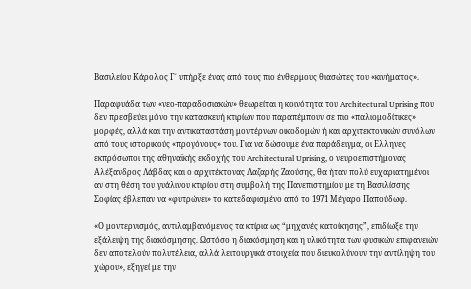Βασιλείου Κάρολος Γ΄ υπήρξε ένας από τους πιο ένθερμους θιασώτες του «κινήματος».

Παραφυάδα των «νεο-παραδοσιακών» θεωρείται η κοινότητα του Architectural Uprising που δεν πρεσβεύει μόνο την κατασκευή κτιρίων που παραπέμπουν σε πιο «παλιομοδίτικες» μορφές, αλλά και την αντικαταστάση μοντέρνων οικοδομών ή και αρχιτεκτονικών συνόλων από τους ιστορικούς «προγόνους» του. Για να δώσουμε ένα παράδειγμα, οι Ελληνες εκπρόσωποι της αθηναϊκής εκδοχής του Architectural Uprising, ο νευροεπιστήμονας Αλέξανδρος Λάβδας και ο αρχιτέκτονας Λαζαρής Ζαούσης, θα ήταν πολύ ευχαριατημένοι αν στη θέση του γυάλινου κτιρίου στη συμβολή της Πανεπιστημίου με τη Βασιλίσσης Σοφίας έβλεπαν να «φυτρώνει» το κατεδαφισμένο από το 1971 Μέγαρο Παπούδωφ.

«Ο μοντερνισμός, αντιλαμβανόμενος τα κτίρια ως “μηχανές κατοίκησης”, επιδίωξε την εξάλειψη της διακόσμησης. Ωστόσο η διακόσμηση και η υλικότητα των φυσικών επιφανειών δεν αποτελούν πολυτέλεια, αλλά λειτουργικά στοιχεία που διευκολύνουν την αντίληψη του χώρου», εξηγεί με την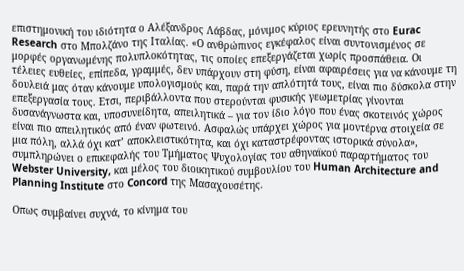επιστημονική του ιδιότητα ο Αλέξανδρος Λάβδας, μόνιμος κύριος ερευνητής στο Eurac Research στο Μπολζάνο της Ιταλίας. «Ο ανθρώπινος εγκέφαλος είναι συντονισμένος σε μορφές οργανωμένης πολυπλοκότητας, τις οποίες επεξεργάζεται χωρίς προσπάθεια. Οι τέλειες ευθείες, επίπεδα, γραμμές, δεν υπάρχουν στη φύση, είναι αφαιρέσεις για να κάνουμε τη δουλειά μας όταν κάνουμε υπολογισμούς και, παρά την απλότητά τους, είναι πιο δύσκολα στην επεξεργασία τους. Ετσι, περιβάλλοντα που στερούνται φυσικής γεωμετρίας γίνονται δυσανάγνωστα και, υποσυνείδητα, απειλητικά – για τον ίδιο λόγο που ένας σκοτεινός χώρος είναι πιο απειλητικός από έναν φωτεινό. Ασφαλώς υπάρχει χώρος για μοντέρνα στοιχεία σε μια πόλη, αλλά όχι κατ’ αποκλειστικότητα, και όχι καταστρέφοντας ιστορικά σύνολα», συμπληρώνει ο επικεφαλής του Τμήματος Ψυχολογίας του αθηναϊκού παραρτήματος του Webster University, και μέλος του διοικητικού συμβουλίου του Human Architecture and Planning Institute στο Concord της Μασαχουσέτης.

Οπως συμβαίνει συχνά, το κίνημα του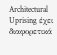Architectural Uprising έχει διαφορετικά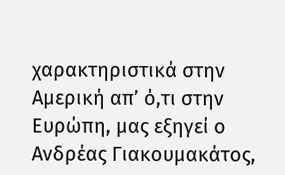χαρακτηριστικά στην Αμερική απ’ ό,τι στην Ευρώπη, μας εξηγεί ο Ανδρέας Γιακουμακάτος,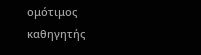ομότιμος καθηγητής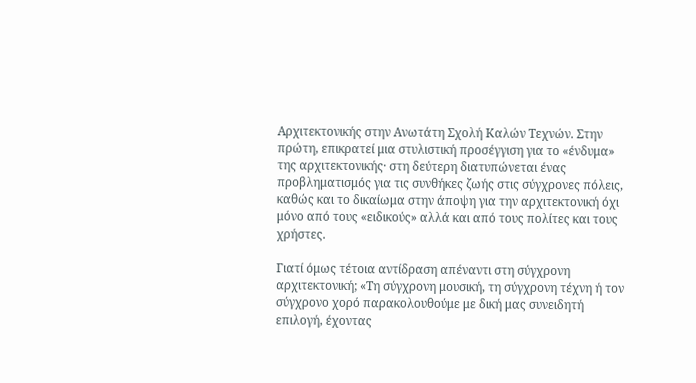Αρχιτεκτονικής στην Ανωτάτη Σχολή Καλών Τεχνών. Στην πρώτη, επικρατεί μια στυλιστική προσέγγιση για το «ένδυμα» της αρχιτεκτονικής· στη δεύτερη διατυπώνεται ένας προβληματισμός για τις συνθήκες ζωής στις σύγχρονες πόλεις, καθώς και το δικαίωμα στην άποψη για την αρχιτεκτονική όχι μόνο από τους «ειδικούς» αλλά και από τους πολίτες και τους χρήστες.

Γιατί όμως τέτοια αντίδραση απέναντι στη σύγχρονη αρχιτεκτονική; «Τη σύγχρονη μουσική, τη σύγχρονη τέχνη ή τον σύγχρονο χορό παρακολουθούμε με δική μας συνειδητή επιλογή, έχοντας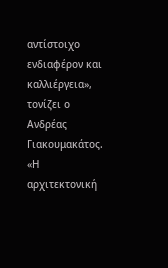αντίστοιχο ενδιαφέρον και καλλιέργεια», τονίζει ο Ανδρέας Γιακουμακάτος. «Η αρχιτεκτονική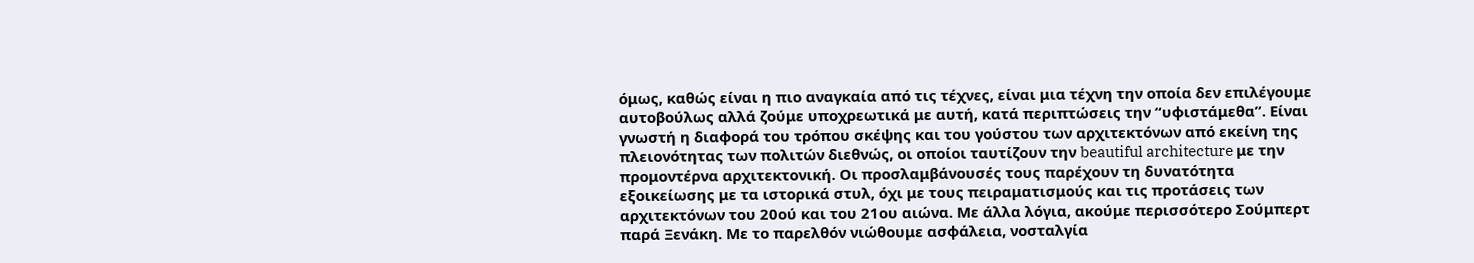όμως, καθώς είναι η πιο αναγκαία από τις τέχνες, είναι μια τέχνη την οποία δεν επιλέγουμε αυτοβούλως αλλά ζούμε υποχρεωτικά με αυτή, κατά περιπτώσεις την “υφιστάμεθα”. Είναι γνωστή η διαφορά του τρόπου σκέψης και του γούστου των αρχιτεκτόνων από εκείνη της πλειονότητας των πολιτών διεθνώς, οι οποίοι ταυτίζουν την beautiful architecture με την προμοντέρνα αρχιτεκτονική. Οι προσλαμβάνουσές τους παρέχουν τη δυνατότητα εξοικείωσης με τα ιστορικά στυλ, όχι με τους πειραματισμούς και τις προτάσεις των αρχιτεκτόνων του 20ού και του 21ου αιώνα. Με άλλα λόγια, ακούμε περισσότερο Σούμπερτ παρά Ξενάκη. Με το παρελθόν νιώθουμε ασφάλεια, νοσταλγία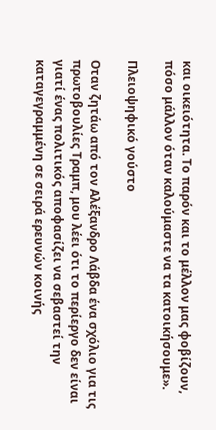και οικειότητα. Το παρόν και το μέλλον μας φοβίζουν, πόσο μάλλον όταν καλούμαστε να τα κατοικήσουμε».

Πλειοψηφικό γούστο

Οταν ζητάω από τον Αλέξανδρο Λάβδα ένα σχόλιο για τις πρωτοβουλίες Τραμπ, μου λέει ότι το περίεργο δεν είναι γιατί ένας πολιτικός αποφασίζει να σεβαστεί την καταγεγραμμένη σε σειρά ερευνών κοινής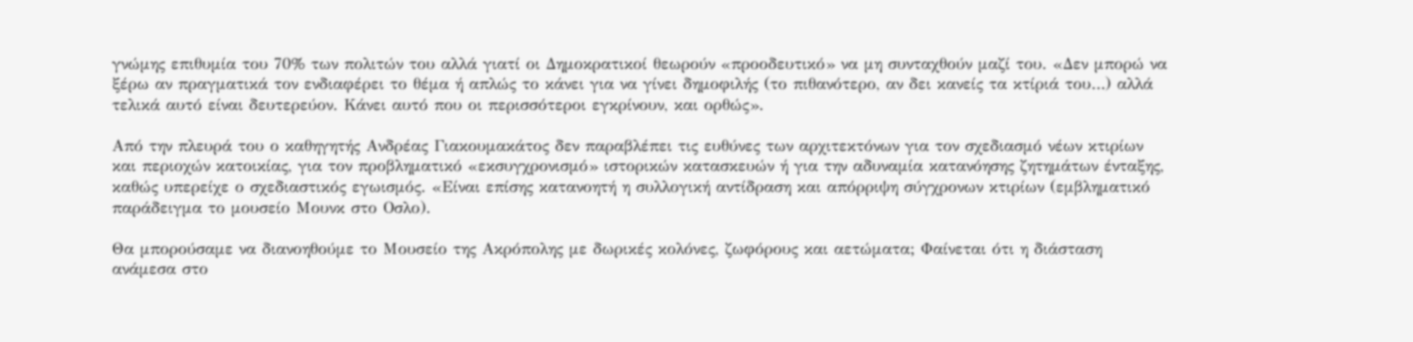γνώμης επιθυμία του 70% των πολιτών του αλλά γιατί οι Δημοκρατικοί θεωρούν «προοδευτικό» να μη συνταχθούν μαζί του. «Δεν μπορώ να ξέρω αν πραγματικά τον ενδιαφέρει το θέμα ή απλώς το κάνει για να γίνει δημοφιλής (το πιθανότερο, αν δει κανείς τα κτίριά του…) αλλά τελικά αυτό είναι δευτερεύον. Κάνει αυτό που οι περισσότεροι εγκρίνουν, και ορθώς».

Από την πλευρά του ο καθηγητής Ανδρέας Γιακουμακάτος δεν παραβλέπει τις ευθύνες των αρχιτεκτόνων για τον σχεδιασμό νέων κτιρίων και περιοχών κατοικίας, για τον προβληματικό «εκσυγχρονισμό» ιστορικών κατασκευών ή για την αδυναμία κατανόησης ζητημάτων ένταξης, καθώς υπερείχε ο σχεδιαστικός εγωισμός. «Είναι επίσης κατανοητή η συλλογική αντίδραση και απόρριψη σύγχρονων κτιρίων (εμβληματικό παράδειγμα το μουσείο Μουνκ στο Οσλο).

Θα μπορούσαμε να διανοηθούμε το Μουσείο της Ακρόπολης με δωρικές κολόνες, ζωφόρους και αετώματα; Φαίνεται ότι η διάσταση ανάμεσα στο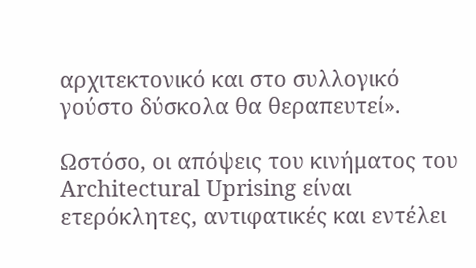αρχιτεκτονικό και στο συλλογικό γούστο δύσκολα θα θεραπευτεί».

Ωστόσο, οι απόψεις του κινήματος του Architectural Uprising είναι ετερόκλητες, αντιφατικές και εντέλει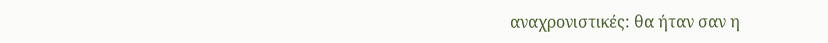αναχρονιστικές: θα ήταν σαν η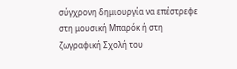σύγχρονη δημιουργία να επέστρεφε στη μουσική Μπαρόκ ή στη ζωγραφική Σχολή του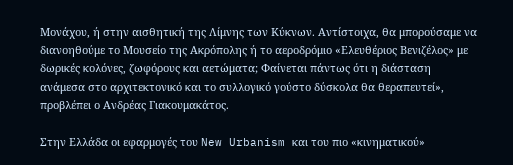Μονάχου, ή στην αισθητική της Λίμνης των Κύκνων. Αντίστοιχα, θα μπορούσαμε να διανοηθούμε το Μουσείο της Ακρόπολης ή το αεροδρόμιο «Ελευθέριος Βενιζέλος» με δωρικές κολόνες, ζωφόρους και αετώματα; Φαίνεται πάντως ότι η διάσταση ανάμεσα στο αρχιτεκτονικό και το συλλογικό γούστο δύσκολα θα θεραπευτεί», προβλέπει ο Ανδρέας Γιακουμακάτος.

Στην Ελλάδα οι εφαρμογές του New Urbanism και του πιο «κινηματικού»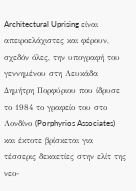Architectural Uprising είναι απειροελάχιστες και φέρουν, σχεδόν όλες, την υπογραφή του γεννημένου στη Λευκάδα Δημήτρη Πορφύριου που ίδρυσε το 1984 το γραφείο του στο Λονδίνο (Porphyrios Associates) και έκτοτε βρίσκεται για τέσσερις δεκαετίες στην ελίτ της νεο-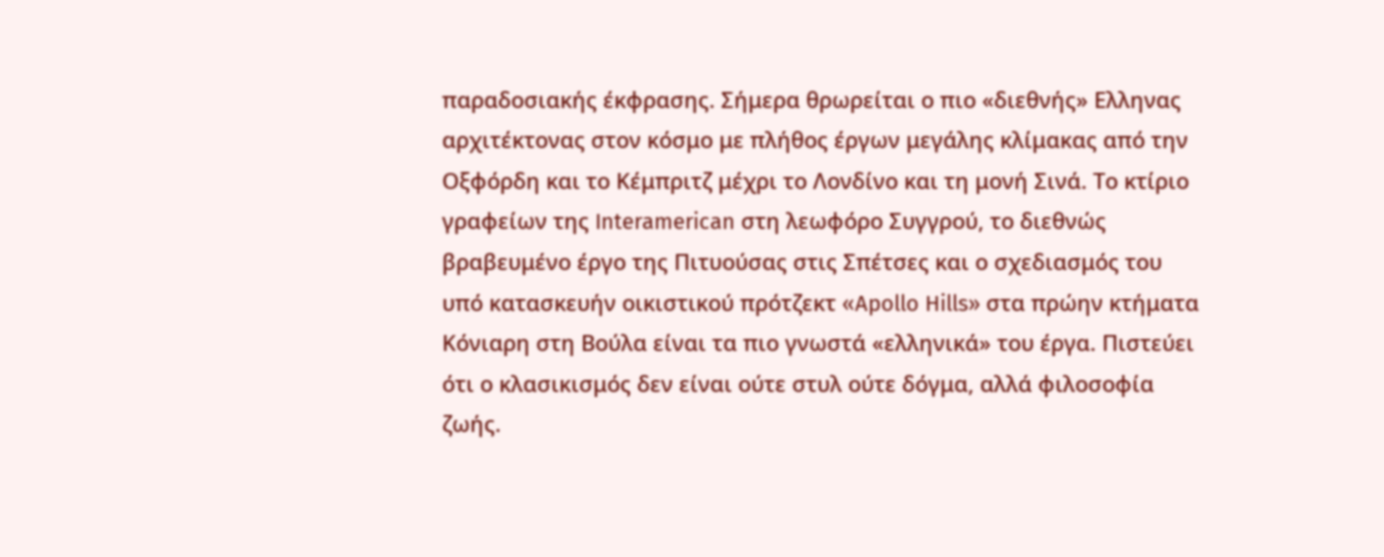παραδοσιακής έκφρασης. Σήμερα θρωρείται ο πιο «διεθνής» Ελληνας αρχιτέκτονας στον κόσμο με πλήθος έργων μεγάλης κλίμακας από την Οξφόρδη και το Κέμπριτζ μέχρι το Λονδίνο και τη μονή Σινά. Το κτίριο γραφείων της Interamerican στη λεωφόρο Συγγρού, το διεθνώς βραβευμένο έργο της Πιτυούσας στις Σπέτσες και ο σχεδιασμός του υπό κατασκευήν οικιστικού πρότζεκτ «Apollo Hills» στα πρώην κτήματα Κόνιαρη στη Βούλα είναι τα πιο γνωστά «ελληνικά» του έργα. Πιστεύει ότι ο κλασικισμός δεν είναι ούτε στυλ ούτε δόγμα, αλλά φιλοσοφία ζωής.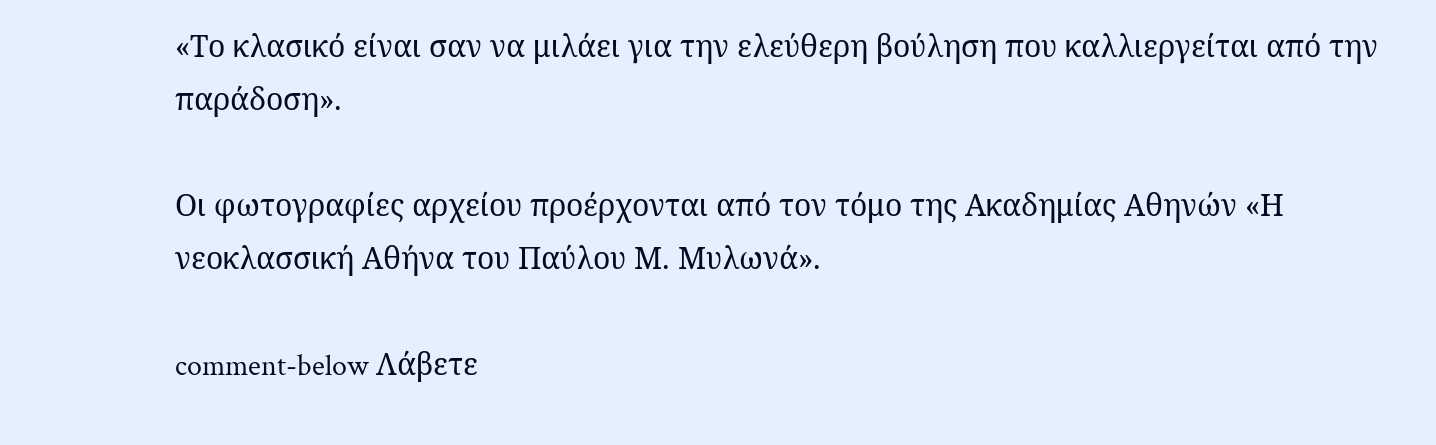«Το κλασικό είναι σαν να μιλάει για την ελεύθερη βούληση που καλλιεργείται από την παράδοση».

Οι φωτογραφίες αρχείου προέρχονται από τον τόμο της Ακαδημίας Αθηνών «Η νεοκλασσική Αθήνα του Παύλου Μ. Μυλωνά».

comment-below Λάβετε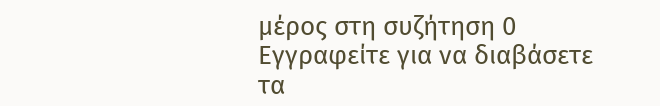μέρος στη συζήτηση 0 Εγγραφείτε για να διαβάσετε τα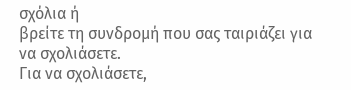σχόλια ή
βρείτε τη συνδρομή που σας ταιριάζει για να σχολιάσετε.
Για να σχολιάσετε,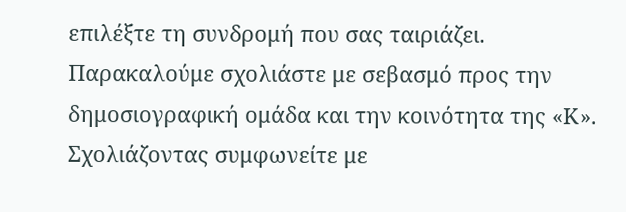επιλέξτε τη συνδρομή που σας ταιριάζει. Παρακαλούμε σχολιάστε με σεβασμό προς την δημοσιογραφική ομάδα και την κοινότητα της «Κ».
Σχολιάζοντας συμφωνείτε με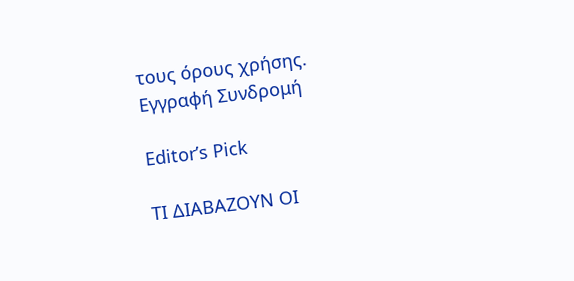τους όρους χρήσης.
Εγγραφή Συνδρομή

Editor’s Pick

ΤΙ ΔΙΑΒΑΖΟΥΝ ΟΙ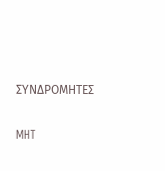ΣΥΝΔΡΟΜΗΤΕΣ

MHT